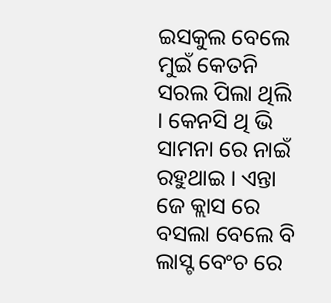ଇସକୁଲ ବେଲେ ମୁଇଁ କେତନି ସରଲ ପିଲା ଥିଲି । କେନସି ଥି ଭି ସାମନା ରେ ନାଇଁ ରହୁଥାଇ । ଏନ୍ତା ଜେ କ୍ଲାସ ରେ ବସଲା ବେଲେ ବି ଲାସ୍ଟ ବେଂଚ ରେ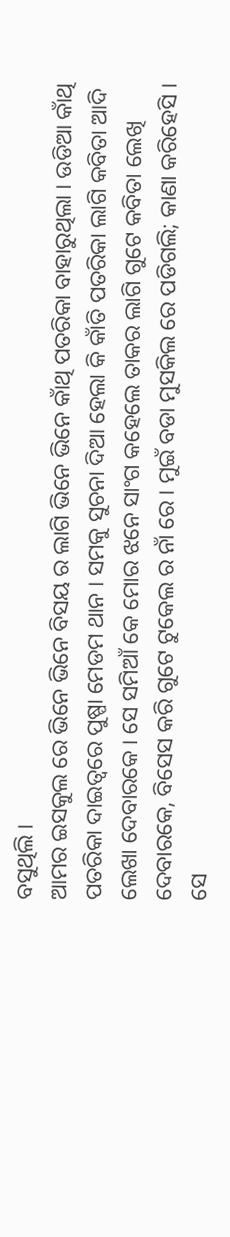ବସୁଥିଲି ।
ଆମର ଇସକୁଲ ରେ ଭିନେ ଭିନେ ବିସୟ ର ଲାଗି ଭିନେ ଭିନେ କାଁଥି ପତରିକା ବାହାରୁଥିଲା । ଉଡିଆ କାଁଥି ପତରିକା ଦାଇତ୍ୱରେ ପୁଷ୍ପା ମେଡମ ଥାନ । ସମକୁ ସୁଚନା ଦିଆ ହେଲା କି କାଁତି ପତରିକା ଲାଗି କବିତା ଆଦି ଲେଖା ଦେବାରକେ । ସେ ସମିଆଁ କେ ମୋର ଝନେ ସାଂଗ କହେଲେ ତାକର ଲାଗି ଗୁଟେ କବିତା ଲେଖି ଦେବାରକେ, ବିସେସ କରି ଗୁଟେ ଟୁକେଲ ର ନାଁ ରେ । ମୁଇଁ ବଡା ମୁସକିଲ ରେ ପଡିଗଲି; କାଣା କରିହେସି । ସେ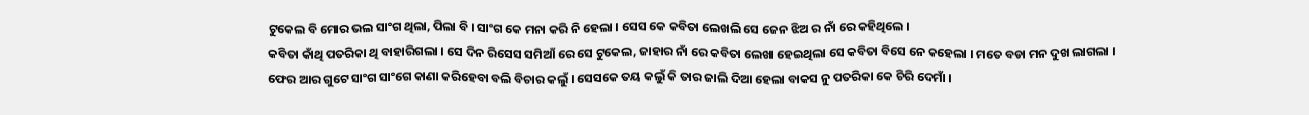ଟୁକେଲ ବି ମୋର ଭଲ ସାଂଗ ଥିଲା, ପିଲା ବି । ସାଂଗ କେ ମନା କରି ନି ହେଲା । ସେସ କେ କବିତା ଲେଖଲି ସେ ଜେନ ଝିଅ ର ନାଁ ରେ କହିଥିଲେ ।
କବିତା କାଁଥି ପତରିକା ଥି ବାହାରିଗଲା । ସେ ଦିନ ରିସେସ ସମିଆଁ ରେ ସେ ଟୁକେଲ, ଜାହାର ନାଁ ରେ କବିତା ଲେଖା ହେଇଥିଲା ସେ କବିତା ବିସେ ନେ କହେଲା । ମତେ ବଡା ମନ ଦୁଖ ଲାଗଲା ।
ଫେର ଆର ଗୁଟେ ସାଂଗ ସାଂଗେ କାଣା କରିହେବା ବଲି ବିଚାର କଲୁଁ । ସେସକେ ତୟ କଲୁଁ କି ତାର ଜାଲି ଦିଆ ହେଲା ବାକସ ନୁ ପତରିକା କେ ଚିରି ଦେମାଁ ।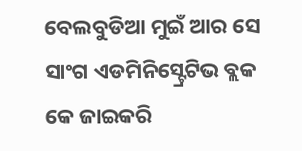ବେଲବୁଡିଆ ମୁଇଁ ଆର ସେ ସାଂଗ ଏଡମିନିସ୍ଟ୍ରେଟିଭ ବ୍ଲକ କେ ଜାଇକରି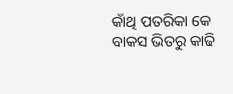କାଁଥି ପତରିକା କେ ବାକସ ଭିତରୁ କାଢି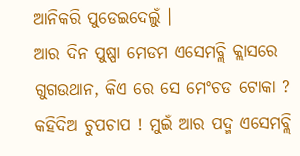ଆନିକରି ପୁଡେଇଦେଲୁଁ ।
ଆର ଦିନ ପୁଷ୍ପା ମେଡମ ଏସେମବ୍ଲି କ୍ଲାସରେ ଗୁଗଉଥାନ, କିଏ ରେ ସେ ମେଂଚଡ ଟୋକା ? କହିଦିଅ ଚୁପଚାପ ! ମୁଇଁ ଆର ପଦ୍ମ ଏସେମବ୍ଲି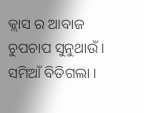କ୍ଲାସ ର ଆବାଜ ଚୁପଚାପ ସୁନୁଥାଉଁ । ସମିଆଁ ବିତିଗଲା ।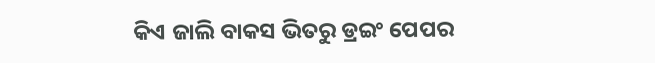କିଏ ଜାଲି ବାକସ ଭିତରୁ ଡ୍ରଇଂ ପେପର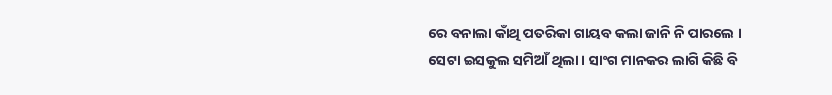ରେ ବନାଲା କାଁଥି ପତରିକା ଗାୟବ କଲା ଜାନି ନି ପାରଲେ ।
ସେଟା ଇସକୁଲ ସମିଆଁ ଥିଲା । ସାଂଗ ମାନକର ଲାଗି କିଛି ବି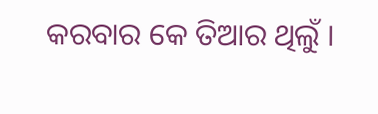କରବାର କେ ତିଆର ଥିଲୁଁ ।